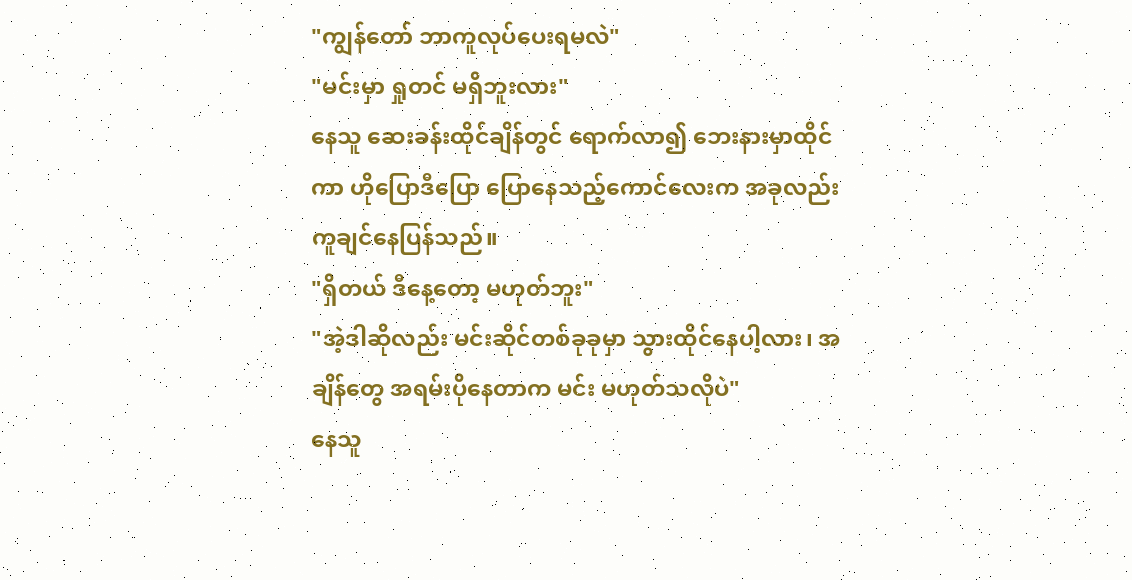"ကျွန်တော် ဘာကူလုပ်ပေးရမလဲ"
"မင်းမှာ ရှုတင် မရှိဘူးလား"
နေသူ ဆေးခန်းထိုင်ချိန်တွင် ရောက်လာ၍ ဘေးနားမှာထိုင်ကာ ဟိုပြောဒီပြော ပြောနေသည့်ကောင်လေးက အခုလည်း ကူချင်နေပြန်သည်။
"ရှိတယ် ဒီနေ့တော့ မဟုတ်ဘူး"
"အဲ့ဒါဆိုလည်း မင်းဆိုင်တစ်ခုခုမှာ သွားထိုင်နေပါ့လား၊ အချိန်တွေ အရမ်းပိုနေတာက မင်း မဟုတ်သလိုပဲ"
နေသူ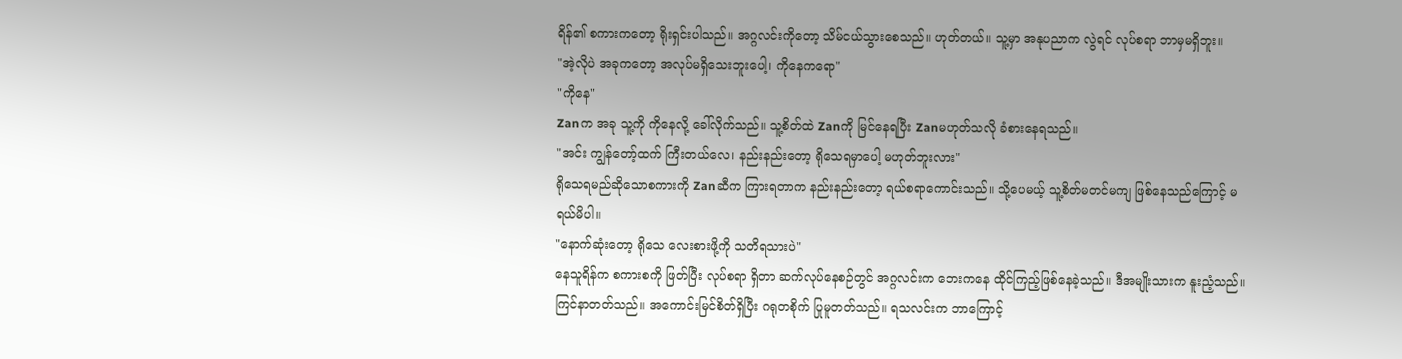ရိန်၏ စကားကတော့ ရိုးရှင်းပါသည်။ အဂ္ဂလင်းကိုတော့ သိမ်ငယ်သွားစေသည်။ ဟုတ်တယ်။ သူ့မှာ အနုပညာက လွဲရင် လုပ်စရာ ဘာမှမရှိဘူး။
"အဲ့လိုပဲ အခုကတော့ အလုပ်မရှိသေးဘူးပေါ့၊ ကိုနေကရော"
"ကိုနေ"
Zanက အခု သူ့ကို ကိုနေလို့ ခေါ်လိုက်သည်။ သူ့စိတ်ထဲ Zanကို မြင်နေရပြီး Zanမဟုတ်သလို ခံစားနေရသည်။
"အင်း ကျွန်တော့်ထက် ကြီးတယ်လေ၊ နည်းနည်းတော့ ရိုသေရမှာပေါ့ မဟုတ်ဘူးလား"
ရိုသေရမည်ဆိုသောစကားကို Zanဆီက ကြားရတာက နည်းနည်းတော့ ရယ်စရာကောင်းသည်။ သို့ပေမယ့် သူ့စိတ်မတင်မကျ ဖြစ်နေသည်ကြောင့် မရယ်မိပါ။
"နောက်ဆုံးတော့ ရိုသေ လေးစားဖို့ကို သတိရသားပဲ"
နေသူရိန်က စကားစကို ဖြတ်ပြီး လုပ်စရာ ရှိတာ ဆက်လုပ်နေစဉ်တွင် အဂ္ဂလင်းက ဘေးကနေ ထိုင်ကြည့်ဖြစ်နေခဲ့သည်။ ဒီအမျိုးသားက နူးညံ့သည်။ ကြင်နာတတ်သည်။ အကောင်းမြင်စိတ်ရှိပြီး ဂရုတစိုက် ပြုမူတတ်သည်။ ရသလင်းက ဘာကြောင့်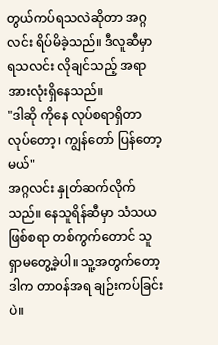တွယ်ကပ်ရသလဲဆိုတာ အဂ္ဂလင်း ရိပ်မိခဲ့သည်။ ဒီလူဆီမှာ ရသလင်း လိုချင်သည့် အရာအားလုံးရှိနေသည်။
"ဒါဆို ကိုနေ လုပ်စရာရှိတာ လုပ်တော့၊ ကျွန်တော် ပြန်တော့မယ်"
အဂ္ဂလင်း နှုတ်ဆက်လိုက်သည်။ နေသူရိန်ဆီမှာ သံသယဖြစ်စရာ တစ်ကွက်တောင် သူရှာမတွေ့ခဲ့ပါ။ သူ့အတွက်တော့ ဒါက တာ၀န်အရ ချဉ်းကပ်ခြင်းပဲ။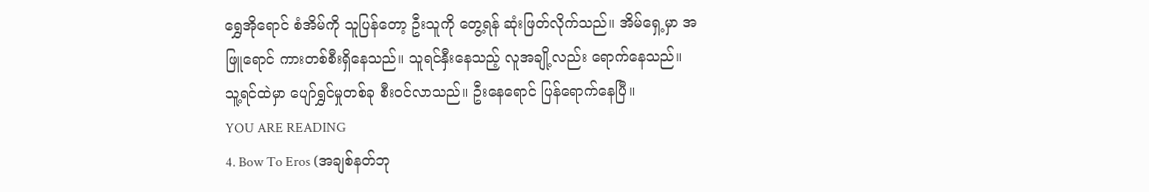ရွှေအိုရောင် စံအိမ်ကို သူပြန်တော့ ဦးသူကို တွေ့ရန် ဆုံးဖြတ်လိုက်သည်။ အိမ်ရှေ့မှာ အဖြူရောင် ကားတစ်စီးရှိနေသည်။ သူရင်နှီးနေသည့် လူအချို့လည်း ရောက်နေသည်။ သူ့ရင်ထဲမှာ ပျော်ရွှင်မှုတစ်ခု စီး၀င်လာသည်။ ဦးနေရောင် ပြန်ရောက်နေပြီ။
YOU ARE READING
4. Bow To Eros (အချစ်နတ်ဘု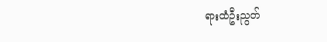ရားထံဦးညွတ်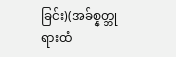ခြင်း)(အခ်စ္နတ္ဘုရားထံ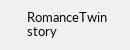RomanceTwin story